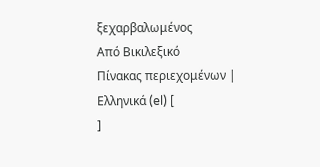ξεχαρβαλωμένος
Από Βικιλεξικό
Πίνακας περιεχομένων |
Ελληνικά (el) [
]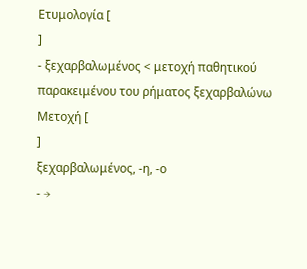Ετυμολογία [
]
- ξεχαρβαλωμένος < μετοχή παθητικού παρακειμένου του ρήματος ξεχαρβαλώνω
Μετοχή [
]
ξεχαρβαλωμένος, -η, -ο
- →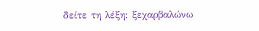δείτε τη λέξη: ξεχαρβαλώνω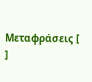Μεταφράσεις [
]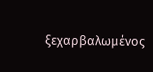ξεχαρβαλωμένος